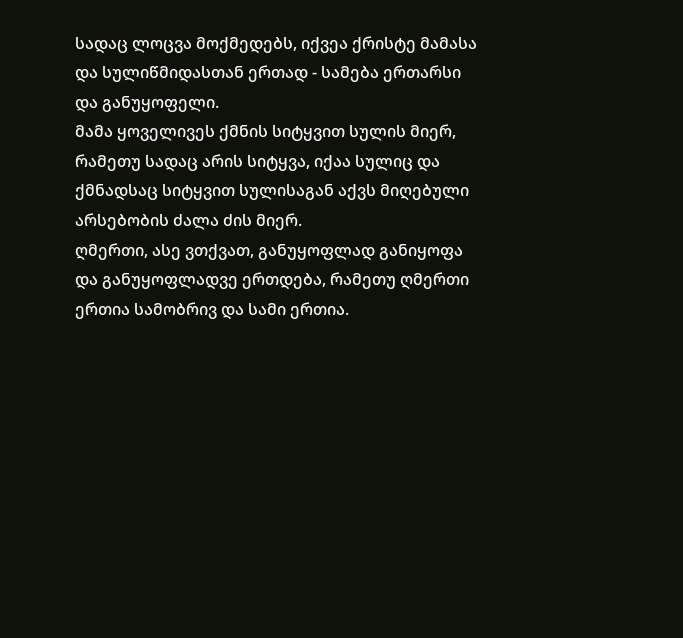სადაც ლოცვა მოქმედებს, იქვეა ქრისტე მამასა და სულიწმიდასთან ერთად - სამება ერთარსი და განუყოფელი.
მამა ყოველივეს ქმნის სიტყვით სულის მიერ, რამეთუ სადაც არის სიტყვა, იქაა სულიც და ქმნადსაც სიტყვით სულისაგან აქვს მიღებული არსებობის ძალა ძის მიერ.
ღმერთი, ასე ვთქვათ, განუყოფლად განიყოფა და განუყოფლადვე ერთდება, რამეთუ ღმერთი ერთია სამობრივ და სამი ერთია.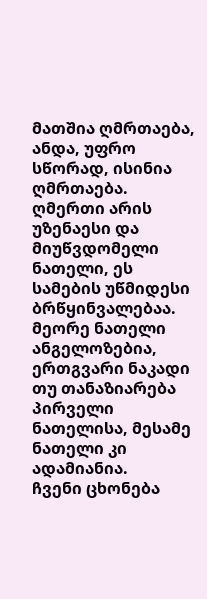მათშია ღმრთაება, ანდა, უფრო სწორად, ისინია ღმრთაება.
ღმერთი არის უზენაესი და მიუწვდომელი ნათელი, ეს სამების უწმიდესი ბრწყინვალებაა. მეორე ნათელი ანგელოზებია, ერთგვარი ნაკადი თუ თანაზიარება პირველი ნათელისა, მესამე ნათელი კი ადამიანია.
ჩვენი ცხონება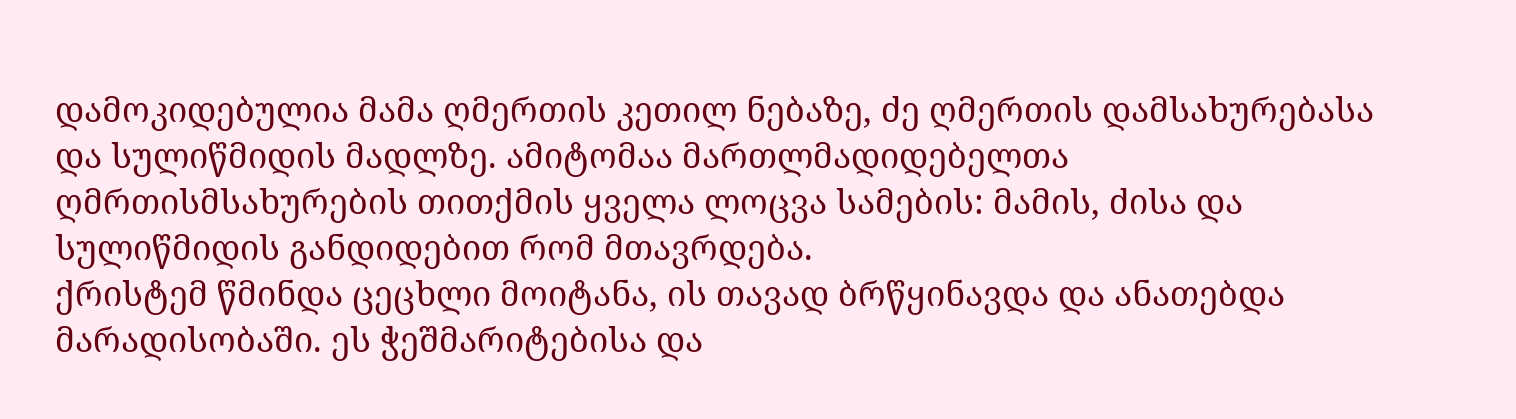დამოკიდებულია მამა ღმერთის კეთილ ნებაზე, ძე ღმერთის დამსახურებასა და სულიწმიდის მადლზე. ამიტომაა მართლმადიდებელთა ღმრთისმსახურების თითქმის ყველა ლოცვა სამების: მამის, ძისა და სულიწმიდის განდიდებით რომ მთავრდება.
ქრისტემ წმინდა ცეცხლი მოიტანა, ის თავად ბრწყინავდა და ანათებდა მარადისობაში. ეს ჭეშმარიტებისა და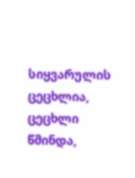სიყვარულის ცეცხლია, ცეცხლი წმინდა,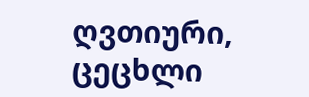ღვთიური, ცეცხლი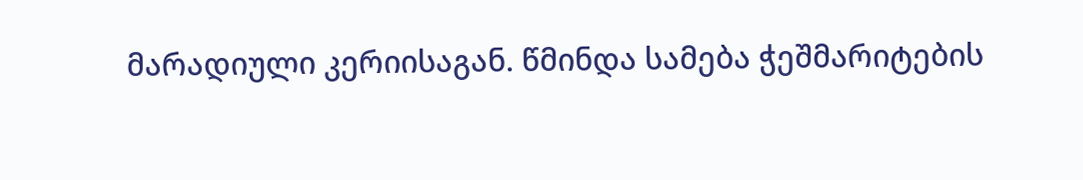მარადიული კერიისაგან. წმინდა სამება ჭეშმარიტების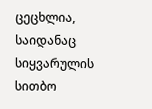ცეცხლია, საიდანაც სიყვარულის სითბო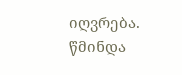იღვრება.
წმინდა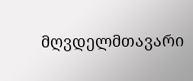მღვდელმთავარი